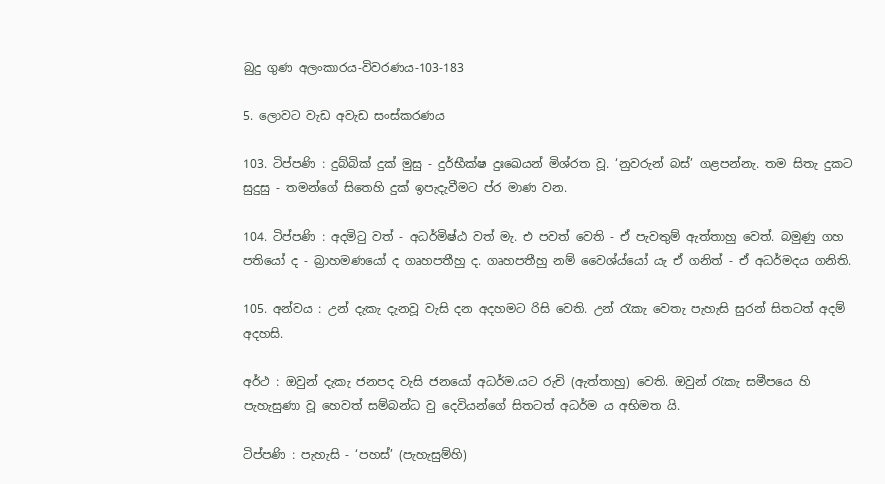බුදු ගුණ අලංකාරය-විවරණය-103-183

5. ලොවට වැඩ අවැඩ සංස්කරණය

103. ටිප්පණි : දුබ්බික් දුක් මුසු - දුර්භීක්ෂ දුඃඛ‍ෙයන් මිශ්රත වූ. ‘නුවරුන් බස්‍‍‍’ ගළපන්නැ. තම සිතැ දුකට සුදුසු - තමන්ගේ සිතෙහි දුක් ඉපැදැවීමට ප්ර මාණ වන.

104. ටිප්පණි : අදමිටු වත් - අධර්මිෂ්ඨ වත් මැ. එ පවත් වෙති - ඒ පැවතුම් ඇත්තාහු වෙත්. බමුණු ගහ පතියෝ ද - බ්‍රාහමණයෝ ද ගෘහපතීහු ද. ගෘහපතීහු නම් වෛශ්ය්යෝ යැ ඒ ගනිත් - ඒ අධර්මදය ගනිති.

105. අන්වය : උන් දැකැ දැනවූ වැසි දන අදහමට රිසි වෙති. උන් රැකැ වෙතැ පැහැසි සුරන් සිතටත් අදම් අදහසි.

අර්ථ : ඔවුන් දැකැ ජනපද වැසි ජනයෝ අධර්ම.යට රුචි (ඇත්තාහු) වෙති. ඔවුන් රැකැ සමීපයෙ හි පැහැසුණා වූ හෙවත් සම්බන්ධ වු දෙවියන්ගේ සිතටත් අධර්ම ය අභිමත යි.

ටිප්පණි : පැහැසි - ‘පහස්’ (පැහැසුම්හි)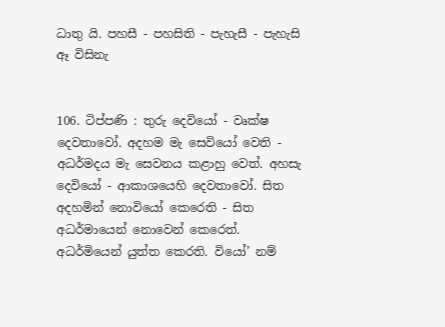ධාතු යි. පහසී - පහසිති - පැහැසී - පැහැසි ඈ විසිනැ


106. ටිප්පණි : තුරු දෙවියෝ - වෘක්ෂ දෙවතාවෝ. අදහම මැ සෙවියෝ වෙති - අධර්මදය මැ සෙවනය කළාහු වෙත්. අහසැ දෙවියෝ - ආකාශයෙහි දෙවතාවෝ. සිත අදහමින් නොවියෝ කෙරෙති - සිත අධර්මායෙන් නොවෙන් කෙරෙත්. අධර්මියෙන් යුත්ත කෙරති. වියෝ’ නම්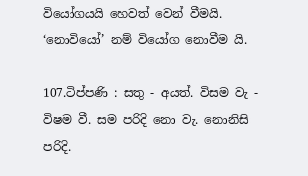වියෝගයයි හෙවත් වෙන් වීමයි. ‘නොවියෝ’ නම් වියෝග නොවීම යි.

107.ටිප්පණි : සතු - අයත්. විසම වැ - විෂම වී. සම පරිදි නො වැ. නොනිසි පරිදි.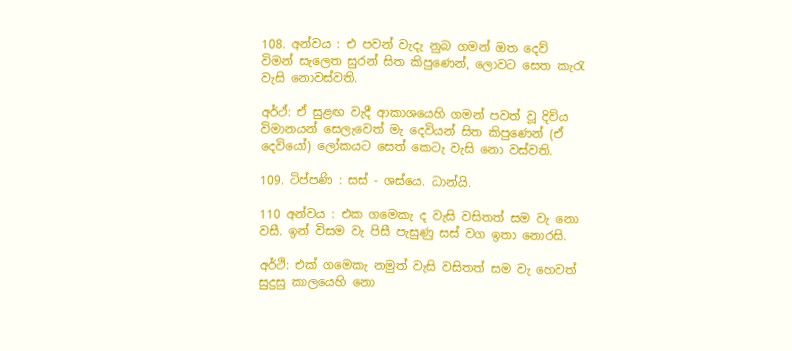108. අන්වය : එ පවන් වැදැ නුබ ගමන් ඔත දෙව් විමන් සැලෙත සුරන් සිත කිපුණෙන්, ලොවට සෙත කැරැ වැසි නොවස්වති.

අර්ථ්: ඒ සුළඟ වැදී ආකාශයෙහි ගමන් පවත් වූ දිව්ය විමානයන් සෙලැවෙත් මැ දෙවියන් සිත කිපුණෙන් (ඒ දෙවියෝ) ලෝකයට සෙත් කෙටැ වැසි නො වස්වති.

109. ටිප්පණි : සස් - ශස්යෙ. ධාන්යි.

110 අන්වය : එක ගමෙකැ ද වැසි වසිතත් සම වැ නො වසී. ඉන් විසම වැ පිසී පැසුණු සස් වග ඉතා නොරසි.

අර්ථි: එක් ගමෙකැ නමුත් වැසි වසිතත් සම වැ හෙවත් සුදුසු කාලයෙහි නො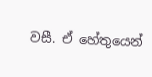වසී. ඒ හේතුයෙන්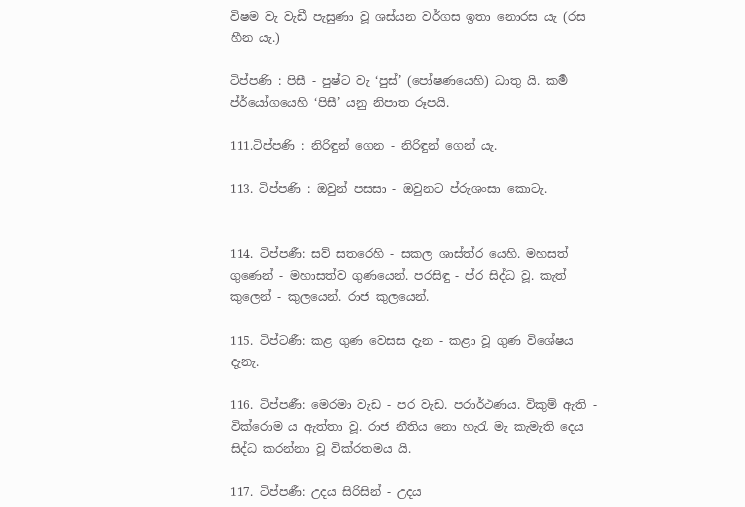විෂම වැ වැඩී පැසුණා වූ ශස්යන වර්ගස ඉතා නොරස යැ (රස හීන යැ.)

ටිප්පණි : පිසී - පුෂ්ට වැ ‘පුස්’ (පෝෂණයෙහි) ධාතු යි. කමර්‍ ප්ර්යෝගයෙහි ‘පිසී’ යනු නිපාත රූපයි.

111.ටිප්පණි : නිරිඳුන් ගෙන - නිරිඳුන් ගෙන් යැ.

113. ටිප්පණි : ඔවුන් පසසා - ඔවුනට ප්රුශංසා කොටැ.


114. ටිප්පණී: සව් සතරෙහි - සකල ශාස්ත්ර යෙහි. මහසත් ගුණෙන් - මහාසත්ව ගු‍ණයෙන්. පරසිඳු - ප්ර සිද්ධ වූ. කැත් කුලෙන් - කුලයෙන්. රාජ කුලයෙන්.

115. ටිප්ටණී: කළ ගුණ වෙසස දැන - කළා වූ ගුණ විශේෂය දැනැ.

116. ටිප්පණී: මෙරමා වැඩ - පර වැඩ. පරාර්ථණය. විකුම් ඇති - වික්රොම ය ඇත්තා වූ. රාජ නීතිය නො හැරැ මැ කැමැති දෙය සිද්ධ කරන්නා වූ වික්රතමය යි.

117. ටිප්පණී: උදය සිරිසින් - උදය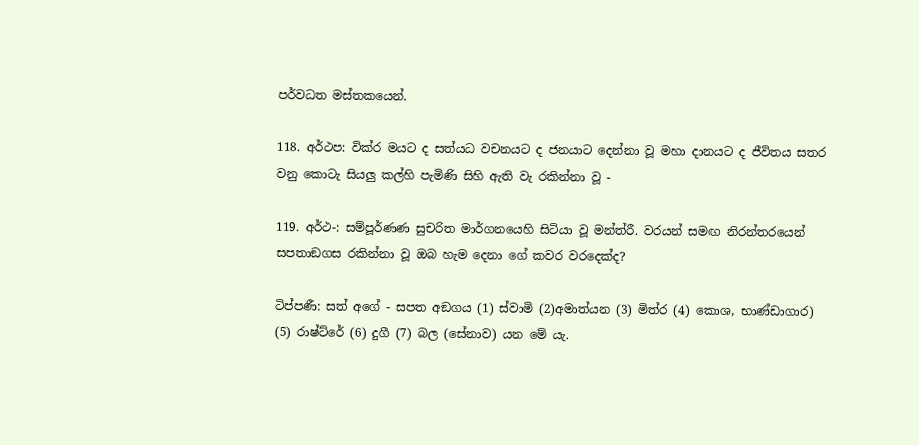පර්වධත මස්තකයෙන්.

118. අර්ථප: වික්ර මයට ද සත්යධ වචනයට ද ජනයාට දෙන්නා වූ මහා දානයට ද ජීවිතය සතර වනු කොටැ සියලු කල්හි පැමිණි සිහි ඇති වැ රකින්නා වූ -

119. අර්ථ-: සම්පූර්ණණ සුචරිත මාර්ගනයෙහි සිටියා වූ මන්ත්රී. වරයන් සමඟ නිරන්තරයෙන් සපතාඞගස රකින්නා වූ ඔබ හැම දෙනා ගේ කවර වරදෙක්ද?

ටිප්පණී: සත් අගේ - සපත අඞගය (1) ස්වාමි (2)අමාත්යන (3) මිත්ර (4) කොශ, භාණ්ඩාගාර) (5) රාෂ්ට්රේ (6) දුගී (7) බල (සේනාව) යන මේ යැ.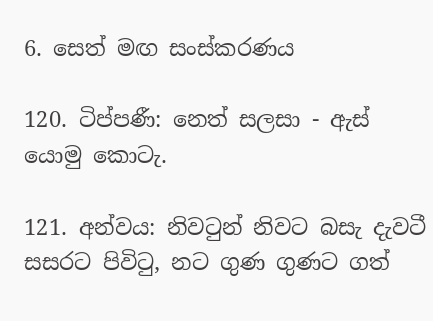6. සෙත් මඟ සංස්කරණය

120. ටිප්පණී: නෙත් සලසා - ඇස් යොමු කොටැ.

121. අන්වය: නිවටුන් නිවට බසැ දැවටී සසරට පිවිටු, නට ගුණ ගුණට ගත්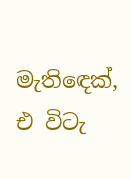මැතිඳෙක්, එ විටැ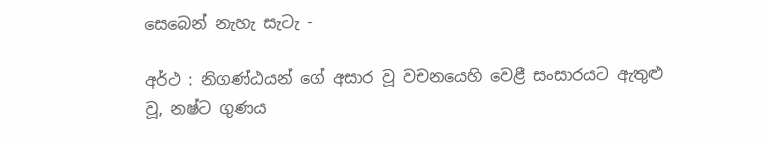සෙබෙන් නැහැ සැටැ -

අර්ථ : නිගණ්ඨයන්‍ ගේ අසාර වූ වචනයෙහි වෙළී සංසාරයට ඇතුළු වූ, නෂ්ට ගුණය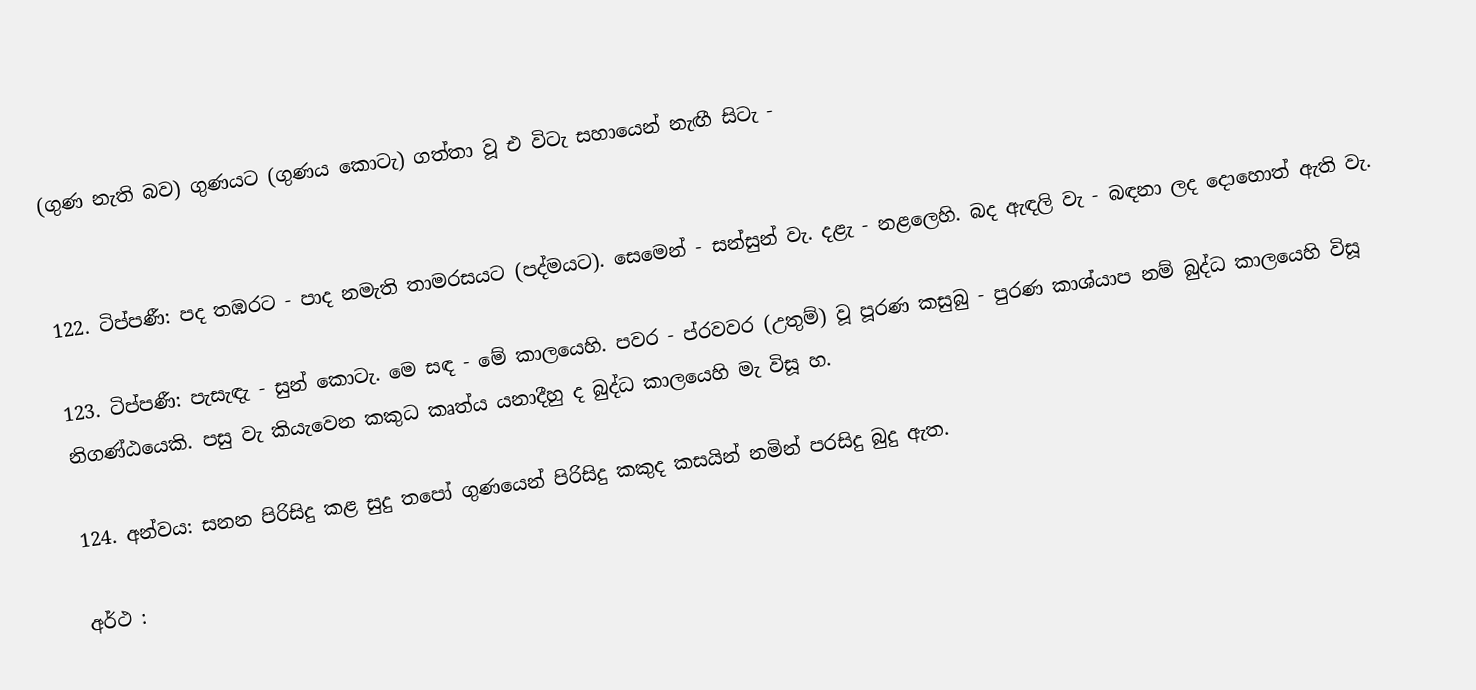(ගුණ නැති බව) ගුණයට (ගුණය කොටැ) ගත්තා වූ එ විටැ සහායෙන් නැඟී සිටැ -


122. ටිප්පණී: පද තඹරට - පාද නමැති තාමරසයට (පද්මයට). සෙමෙන් - සන්සුන් වැ. දළැ - නළලෙහි. බද ඇඳලි වැ - බඳනා ලද දොහොත් ඇති වැ.

123. ටිප්පණී: පැසැඳැ - සුන් කොටැ. මෙ සඳ - මේ කාලයෙහි. පවර - ප්රවවර (උතුම්) වූ පූරණ කසුබු - පුරණ කාශ්යාප නම් බුද්ධ කාලයෙහි විසූ නිගණ්ඨයෙකි. පසු වැ කියැවෙන කකුධ කෘත්ය යනාදීහු ද බුද්ධ කාලයෙහි මැ විසූ හ.

124. අන්වය: සනන පිරිසිදු කළ සුදු තපෝ ගුණයෙන් පිරිසිදු කකුද කසයින් නමින් පරසිදු බුදු ඇත.

අර්ථ :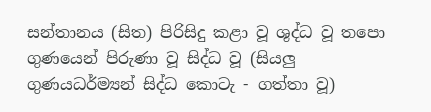සන්තානය (සිත) පිරිසිදු කළා වූ ශුද්ධ වූ තපො ගුණයෙන් පිරුණා වූ සිද්ධ වූ (සියලු ගුණයධර්ම්‍යන් සිද්ධ කොටැ - ගත්තා වූ)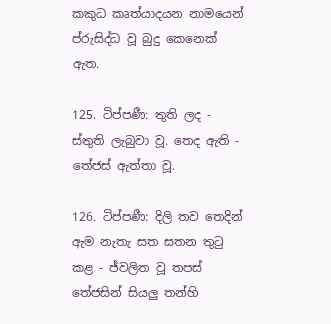කකුධ කෘත්යාදයන නාමයෙන් ප්රුසිද්ධ වූ බුදු කෙනෙක් ඇත.

125. ටිප්පණී: තුති ලද - ස්තුති ලැබුවා වූ. තෙද ඇති - තේජස් ඇත්තා වූ.

126. ටිප්පණී: දිලි තව තෙදින් ඇම නැතැ සත සතන තුටු කළ - ජ්වලිත වූ තපස් තේජසින් සියලු තන්හි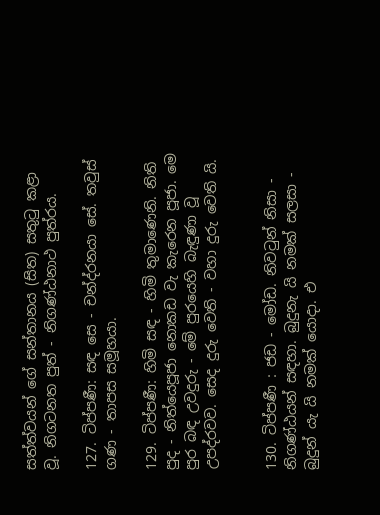සත්ත්වයන් ගේ සන්තානය (සිත) සතුටු කළා වූ. නිගටනත පුත් - නිගණ්ඨනාථ පුත්රය.

127. ටිප්පණී: සඳ සෙ - චන්ද්රනයා සේ. තවුස් ගණ - තාපස සමූහයා.

129. ටිප්පණී: හිමි සඳ - හිමි තුමාණෙනි. නිති පුද - නිත්යෙපූජා නොකඩ වැ කැරෙන පූජා. මෙ පුර බඳ උවදුරු - මේ පුරයෙහි බැඳුණා වූ උපද්රවව. සෙද දුරු වෙති - වහා දුරු වෙති යි.


130. ටිප්පණී : ජඩ - මෝඩ. නිවටුන් නිසා - නිගණ්ඨයන් සඳහා. බුදුනැ යි නමක් සලසා - බුදුන් යැ යි නමක් යොදා. එ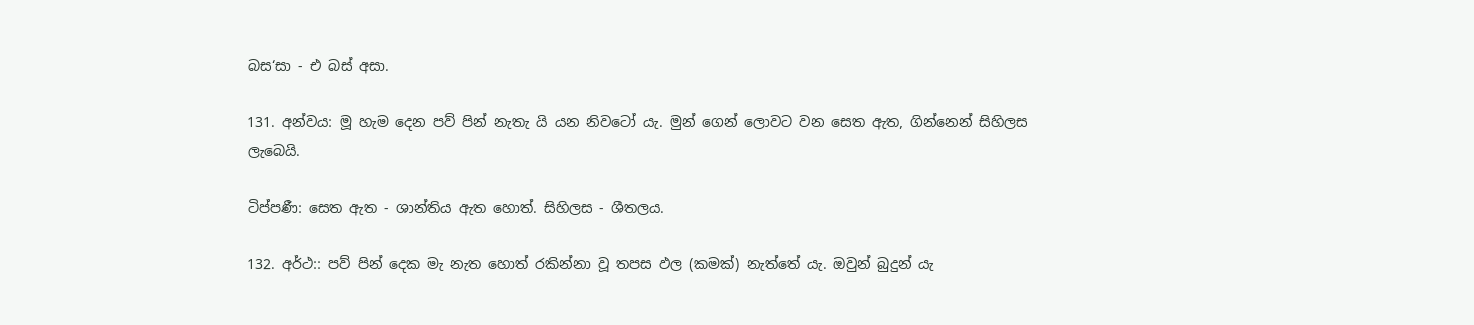බස‘සා - එ බස් අසා.

131. අන්වය: මූ හැම දෙන පව් පින් නැතැ යි යන නිවටෝ යැ. මුන් ගෙන් ලොවට වන සෙත ඇත, ගින්නෙන් සිහිලස ලැබෙයි.

ටිප්පණී: සෙත ඇත - ශාන්තිය ඇත හොත්. සිහිලස - ශීතලය.

132. අර්ථ:: පව් පින් දෙක මැ නැත හොත් රකින්නා වූ තපස ඵල (කමක්) නැත්තේ යැ. ඔවුන් බුදුන් යැ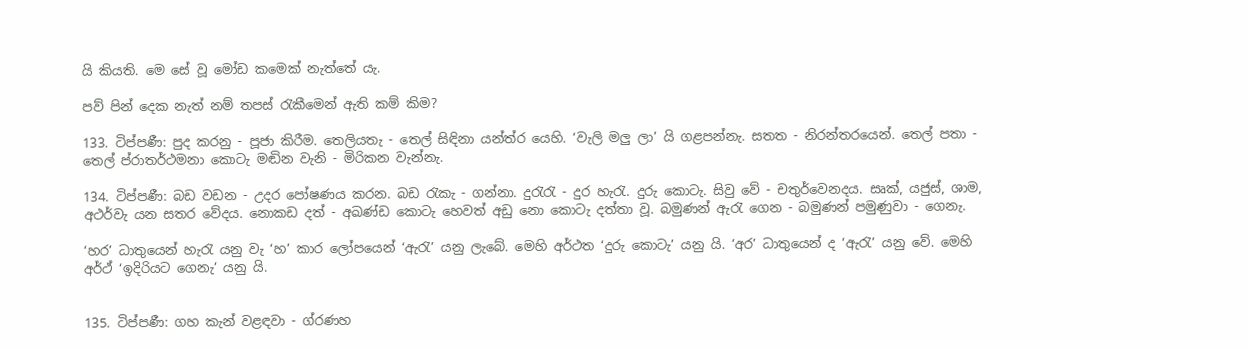යි කියති. මෙ සේ වූ මෝඩ කමෙක් නැත්තේ යැ.

පව් පින් දෙක නැත් නම් තපස් රැකීමෙන් ඇති කම් කිම?

133. ටිප්පණී: පුද කරනු - පූජා කිරීම. තෙලියතැ - තෙල් සිඳිනා යන්ත්ර යෙහි. ‘වැලි මලු ලා’ යි ගළපන්නැ. සතත - නිරන්තරයෙන්. තෙල් පතා - තෙල් ප්රාතර්ථමනා කොටැ මඬින වැනි - මිරිකන වැන්නැ.

134. ටිප්පණී: බඩ වඩන - උදර පෝෂණය කරන. බඩ රැකැ - ගන්නා. දුරැරැ - දුර හැරැ. දුරු කොටැ. සිවු වේ - චතුර්වෙනදය. සෘක්, යජුස්, ශාම, අථර්වැ යන සතර වේදය. නොකඩ දත් - අඛණ්ඩ කොටැ හෙවත් අඩු නො කොටැ දත්තා වූ. බමුණන් ඇරැ ගෙන - බමුණන් පමුණුවා - ගෙනැ.

‘හර’ ධාතුයෙන් හැරැ යනු වැ ‘හ’ කාර ලෝපයෙන් ‘ඇරැ’ යනු ලැබේ. මෙහි අර්ථත ‘දුරු කොටැ’ යනු යි. ‘අර’ ධාතුයෙන් ද ‘ඇරැ’ යනු වේ. මෙහි අර්ථ් ‘ඉදිරියට ගෙනැ’ යනු යි.


135. ටිප්පණී: ගහ කැන් වළඳවා - ග්රණහ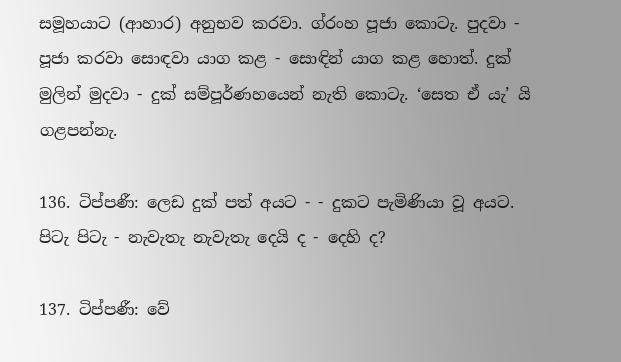සමූහයාට (ආහාර) අනුභව කරවා. ග්රංහ පූජා කොටැ. පුදවා - පූජා කරවා සොඳවා යාග කළ - සොඳින් යාග කළ හොත්. දුක් මුලින් මුදවා - දුක් සම්පූර්ණහයෙන් නැති කොටැ. ‘සෙත ඒ යැ’ යි ගළපන්නැ.

136. ටිප්පණී: ලෙඩ දුක් පත් අයට - - දුකට පැමිණියා වූ අයට. පිටැ පිටැ - නැවැතැ නැවැතැ දෙයි ද - දෙහි ද?

137. ටිප්පණී: වේ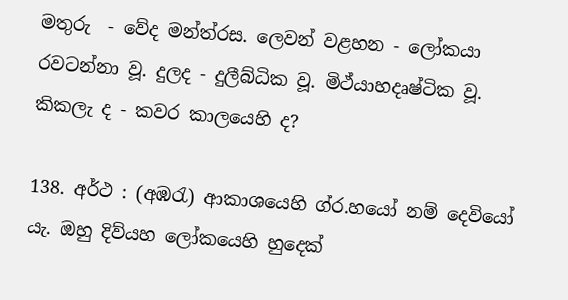මතුරු ‍ - වේද මන්ත්රස. ලෙවන් වළහන - ලෝකයා රවටන්නා වූ. දුලද - දුලීබ්ධික වූ. මිථ්යාහදෘෂ්ටික වූ. කිකලැ ද - කවර කාලයෙහි ද?

138. අර්ථ : (අඹරැ) ආකාශයෙහි ග්ර.හයෝ නම් දෙවියෝ යැ. ඔහු දිව්යහ ලෝකයෙහි හුදෙක්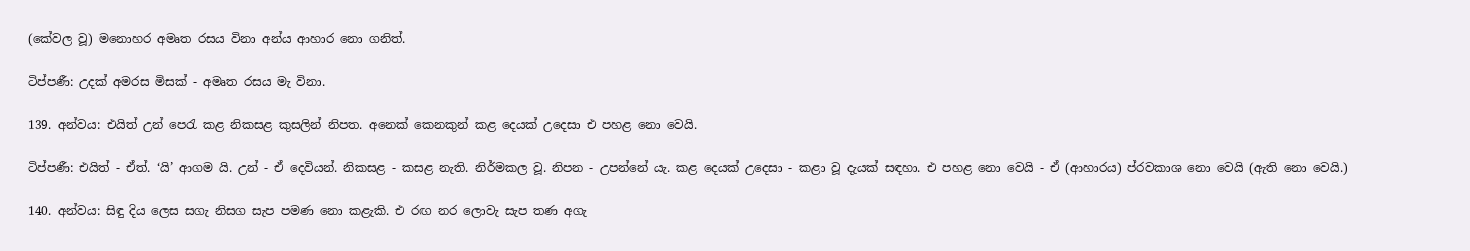(කේවල වූ) මනොහර අමෘත රසය විනා අන්ය ආහාර නො ගනිත්.

ටිප්පණී: උදක් අමරස මිසක් - අමෘත රසය මැ විනා.

139. අන්වය: එයිත් උන් පෙරැ කළ නිකසළ කුසලින් නිපත. අනෙක් කෙනකුන් කළ දෙයක් උදෙසා එ පහළ නො වෙයි.

ටිප්පණී: එයිත් - ඒත්. ‘යි’ ආගම යි. උන් - ඒ දෙවියන්. නිකසළ - කසළ නැති. නිර්මකල වූ. නිපන - උපන්නේ යැ. කළ දෙයක් උදෙසා - කළා වූ දැයක් සඳහා. එ පහළ නො වෙයි - ඒ (ආහාරය) ප්රවකාශ නො වෙයි (ඇති නො වෙයි.)

140. අන්වය: සිඳු දිය ලෙස සගැ නිසග සැප පමණ නො කළැකි. එ රඟ නර ලොවැ සැප තණ අගැ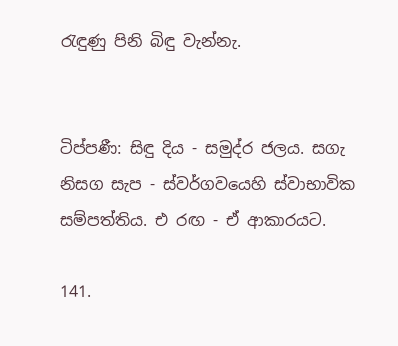රැඳුණු පිනි බිඳු වැන්නැ.


ටිප්පණී: සිඳු දිය - සමුද්ර ජලය. සගැ නිසග සැප - ස්වර්ගවයෙහි ස්වාභාවික සම්පත්තිය. එ රඟ - ඒ ආකාරයට.

141.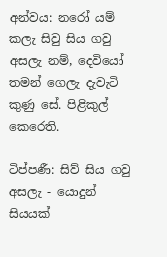අන්වය: නරෝ යම් කලැ සිවු සිය ගවු අසලැ නම්, දෙවියෝ තමන් ගෙලැ දැවැටි කුණු සේ. පිළිකුල් කෙරෙති.

ටිප්පණී: සිව් සිය ගවු අසලැ - යොදුන් සියයක්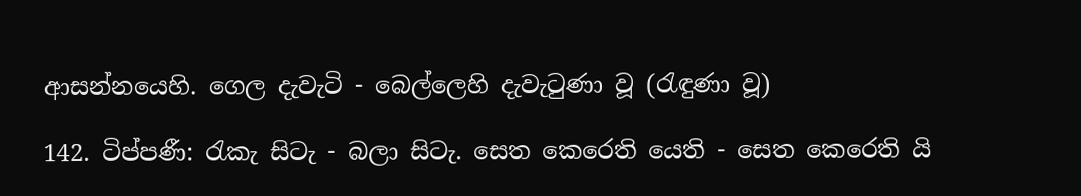ආසන්නයෙහි. ගෙල දැවැටි - බෙල්ලෙහි දැවැටුණා වූ (රැඳුණා වූ)

142. ටිප්පණී: රැකැ සිටැ - බලා සිටැ. සෙත කෙරෙති යෙති - සෙත කෙරෙති යි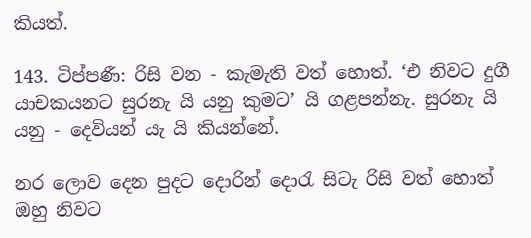කියත්.

143. ටිප්පණී: රිසි වන - කැමැති වත් හොත්. ‘එ නිවට දුගී යාචකයනට සුරනැ යි යනු කුමට’ යි ගළපන්නැ. සුරනැ යි යනු - දෙවියන් යැ යි කියන්නේ.

නර ලොව දෙන පුදට දොරින් දොරැ සිටැ රිසි වත් හොත් ඔහු නිවට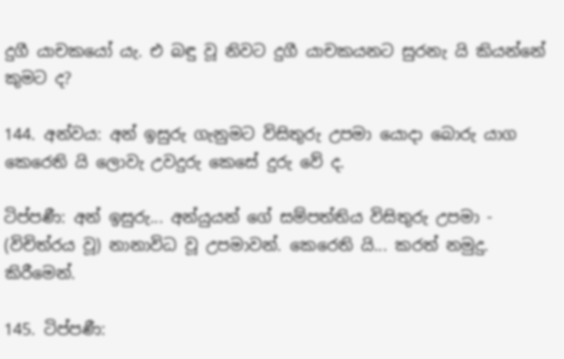දුගී යාචක‍යෝ යැ. එ බඳු වූ නිවට දුගී යාචකයනට සුරනැ යි කියන්නේ කුමට ද?

144. අන්වය: අන් ඉසුරු ගැනුමට විසිතුරු උපමා යොදා බොරු යාග කෙරෙති යි ලොවැ උවදුරු කෙසේ දුරු වේ ද.

ටිප්පණී: අන් ඉසුරු... අන්යුයන් ගේ සම්පත්තිය විසිතුරු උපමා - (විචිත්රය වූ) නානාවිධ වූ උපමාවන්. කෙරෙති යි... කරත් නමුදු. කිරීමෙන්.

145. ටිප්පණී: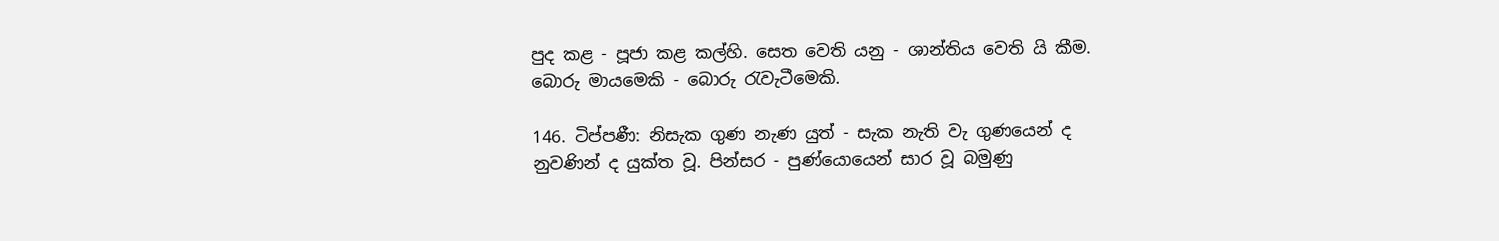පුද කළ - පූජා කළ කල්හි. සෙත වෙති යනු - ශාන්තිය වෙති යි කීම. බොරු මායමෙකි - බොරු රැවැටීමෙකි.

146. ටිප්පණී: නිසැක ගුණ නැණ යුත් - සැක නැති වැ ගුණයෙන් ද නුවණින් ද යුක්ත වූ. පින්සර - පුණ්යොයෙන් සාර වූ බමුණු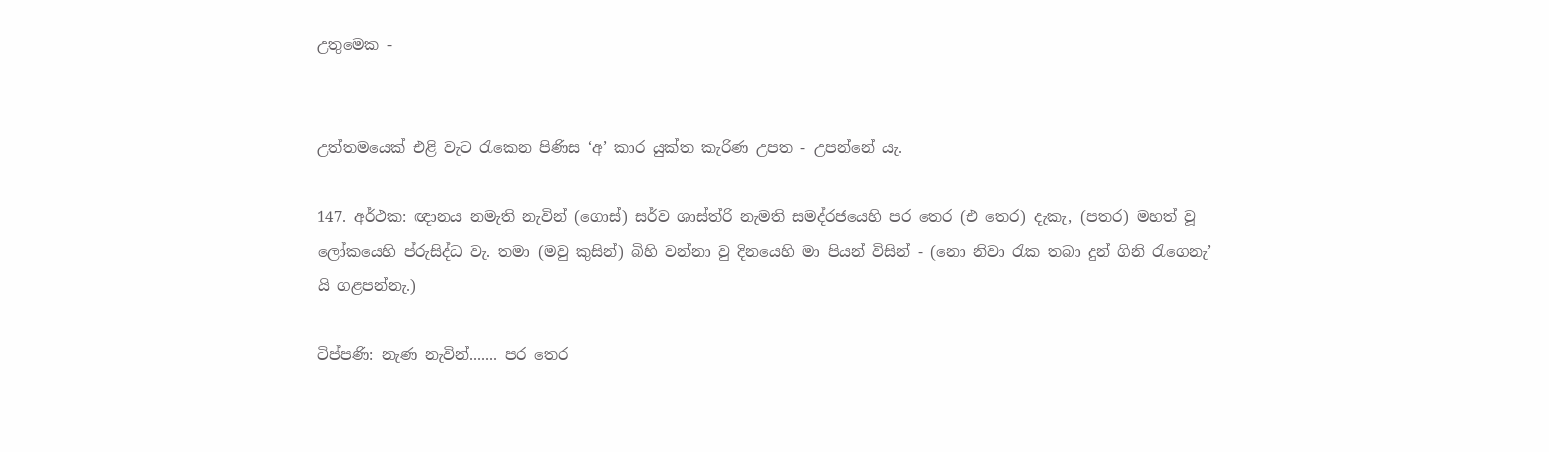උතුමෙක -


උත්තමයෙක් එළි වැට රැකෙන පිණිස ‘අ’ කාර යුක්ත කැරිණ උපත - උපන්නේ යැ.

147. අර්ථක: ඥානය නමැති නැවින් (ගොස්) සර්ව ශාස්ත්රි නැමති සමද්රජයෙහි පර තෙර (එ තෙර) දැකැ, (පතර) මහත් වූ ලෝකයෙහි ප්රුසිද්ධ වැ. තමා (මවු කුසින්) බිහි වන්නා වු දිනයෙහි මා පියන් විසින් - (නො නිවා රැක තබා දුන් ගිනි රැගෙනැ’ යි ගළපන්නැ.)

ටිප්පණි: නැණ නැවින්....... පර තෙර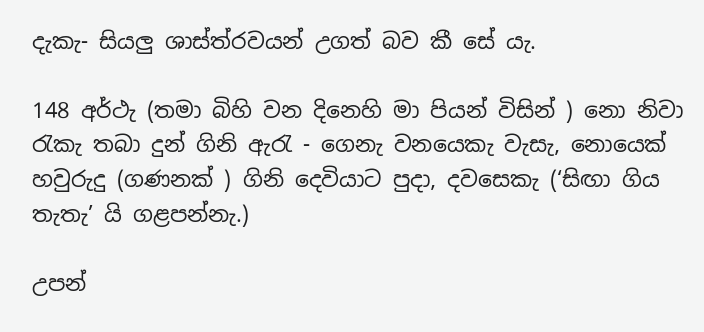දැකැ- සියලු ශාස්ත්රවයන් උගත් බව කී සේ යැ.

148 අර්ථැ (තමා බිහි වන දිනෙහි මා පියන් විසින් ) නො නිවා රැකැ තබා දුන් ගිනි ඇරැ - ගෙනැ වනයෙකැ වැසැ, නොයෙක් හවුරුදු (ගණනක් ) ගිනි දෙවියාට පුදා, දවසෙකැ (‘සිඟා ගිය තැතැ’ යි ගළපන්නැ.)

උපන්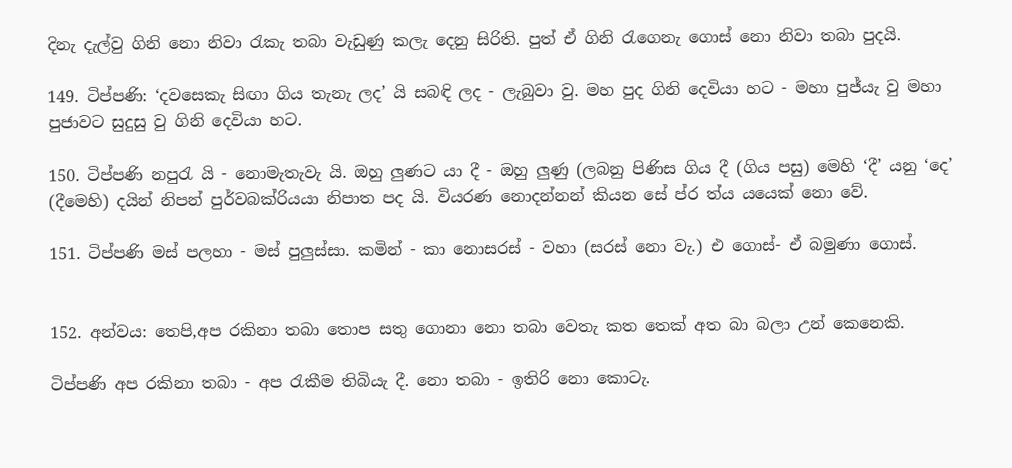දිනැ දැල්වු ගිනි නො නිවා රැකැ තබා වැඩුණු කලැ දෙනු සිරිති. පුත් ඒ ගිනි රැගෙනැ ගොස් නො නිවා තබා පුදයි.

149. ටිප්පණි: ‘දවසෙකැ සිඟා ගිය තැනැ ලද’ යි සබඳි ලද - ලැබුවා වු. මහ පුද ගිනි දෙවියා හට - මහා පුජ්යැ වු මහා පුජාවට සුදුසු වු ගිනි දෙවියා හට.

150. ටිප්පණි නපුරැ යි - නොමැතැවැ යි. ඔහු ලුණට යා දී - ඔහු ලුණු (ලබනු පිණිස ගිය දී (ගිය පසු) මෙහි ‘දී’ යනු ‘දෙ’ (දීමෙහි) දයින් නිපන් පුර්වබක්රියය‍ා නිපාත පද යි. වියරණ නොදන්නන් කියන සේ ප්ර ත්ය යයෙක් නො වේ.

151. ටිප්පණි මස් පලහා - මස් පුලුස්සා. කමින් - කා නොසරස් - වහා (සරස් නො වැ.) එ ගොස්- ඒ බමුණා ගෙ‍ාස්.


152. අන්වය: තෙපි,අප රකිනා තබා තොප ‍සතු ගොනා නො තබා වෙතැ කත තෙක් අත බා බලා උන් කෙනෙකි.

ටිප්පණි අප රකිනා තබා - අප රැකීම තිබියැ දී. නො තබා - ඉතිරි නො කොටැ.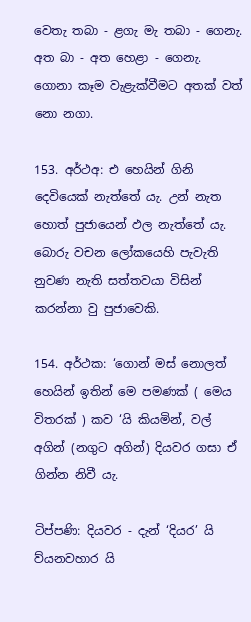වෙතැ තබා - ළගැ මැ තබා - ගෙනැ. අත බා - අත හෙළා - ගෙනැ. ගොනා කෑම වැළැක්වීමට අතක් වත් නො නගා.

153. අර්ථඅ: එ හෙයින් ගිනි දෙවියෙක් නැත්තේ යැ. උන් නැත හොත් පුජායෙන් ඵල නැත්තේ යැ. බොරු වචන ලෝකයෙහි පැවැති නුවණ නැති සත්තවයා විසින් කරන්නා වු පුජාවෙකි.

154. අර්ථක: ‘ගොන් මස් නොලත් හෙයින් ඉතින් මෙ පමණක් ( මෙය විතරක් ) කව ‘යි කියමින්, වල් අගින් (නගුට අගින්) දියවර ගසා ඒ ගින්න නිවී යැ.

ටිප්පණි: දියවර - දැන් ‘දියර’ යි ව්යනවහාර යි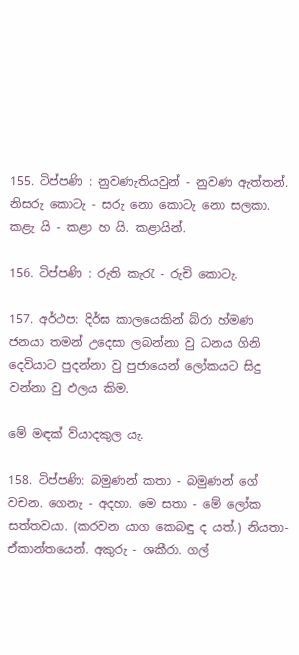155. ටිප්පණි : නුවණැතියවුන් - නුවණ ඇත්තන්. නිසරු කොටැ - සරු නො කොටැ නො සලකා. කළැ යි - කළා හ යි. කළායින්.

156. ටිප්පණි : රුති කැරැ - රුචි කොටැ.

157. අර්ථප: දිර්ඝ කාලයෙකින් බ්රා හ්මණ ජනයා තමන් උදෙසා ලබන්නා වු ධනය ගිනි දෙවියාට පුදන්නා වු පුජායෙන් ලෝකයට සිදු වන්නා වු ඵලය කිම.

මේ මඳක් ව්යාදකුල යැ.

158. ටිප්පණි: බමුණන් කතා - බමුණන් ගේ වචන. ගෙනැ - අදහා. මෙ සතා - මේ ලෝක සත්තවයා. (කරවන යාග කෙබඳු ද යත්.) නියතා- ඒකාන්තයෙන්. අකුරු - ශකීරා. ගල්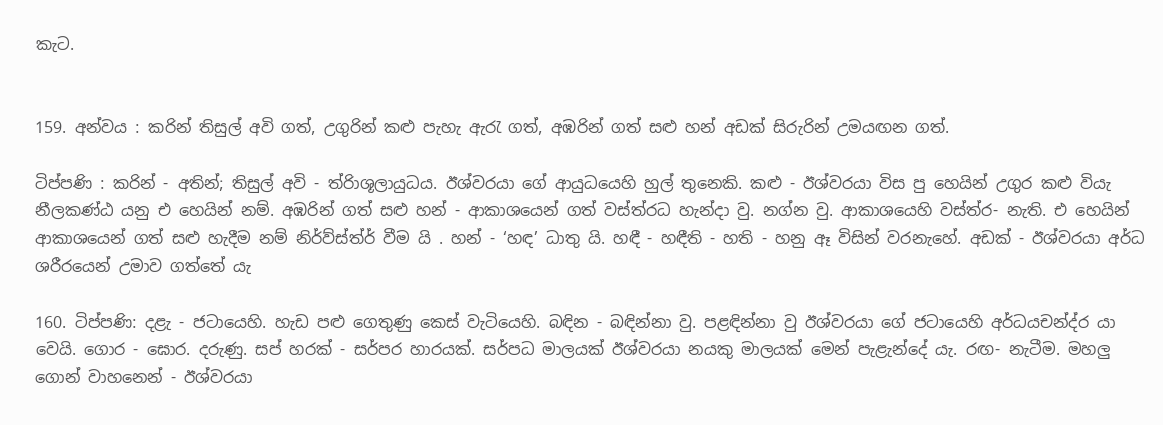කැට.


159. අන්වය : කරින් තිසුල් අවි ගත්, උගුරින් කළු පැහැ ඇරැ ගත්, අඹරින් ගත් සළු හන් අඩක් සිරුරින් උමයඟන ගත්.

ටිප්පණි : කරින් - අතින්; තිසුල් අවි - ත්රිාශූලායුධය. ඊශ්වරයා ගේ ආයුධයෙහි හුල් තුනෙකි. කළු - ඊශ්වරයා විස පු හෙයින් උගුර කළු වියැ නීලකණ්ඨ යනු එ හෙයින් නම්. අඹරින් ගත් සළු හන් - ආකාශයෙන් ගත් වස්ත්රධ හැන්දා වු. නග්න වු. ආකාශයෙහි වස්ත්ර- නැති. එ හෙයින් ආකාශයෙන් ගත් සළු හැදීම නම් නිර්ව්ස්ත්ර් වීම යි . හන් - ‘හඳ’ ධාතු යි. හඳී - හඳීති - හති - හනු ඈ විසින් වරනැහේ. අඩක් - ඊශ්වරයා අර්ධ ශරීරයෙන් උමාව ගත්තේ යැ

160. ටිප්පණි: දළැ - ජටායෙහි. හැඩ පළු ගෙතුණු කෙස් වැටියෙහි. බඳින - බඳින්නා වු. පළඳින්නා වු ඊශ්වරයා‍ ගේ ජටායෙහි අර්ධයචන්ද්ර යා වෙයි. ගොර - ඝොර. දරුණු. සප් හරක් - සර්පර හාරයක්. සර්පධ මාලයක් ඊශ්වරයා නයකු මාලයක් මෙන් පැළැන්දේ යැ. රඟ- නැටීම. මහලු ගොන් වාහනෙන් - ඊශ්වරයා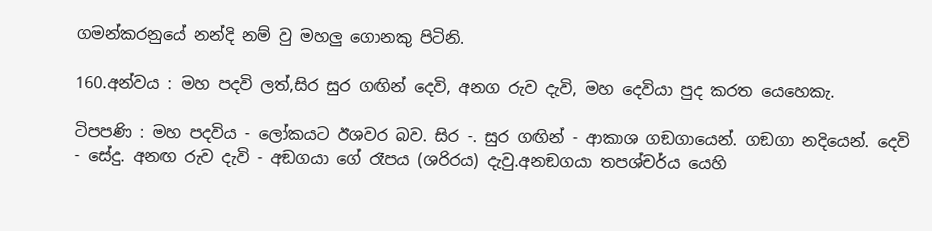ගමන්කරනුයේ නන්දි නම් වු මහලු ගොනකු පිටිනි.

160.අන්වය : මහ පදවි ලත්,සිර සුර ගඟින් දෙවි, අනග රුව දැවි, මහ දෙවියා පුද කරත යෙහෙකැ.

ටිපපණි : මහ පදවිය - ලෝකයට ඊශවර බව. සිර -. සුර ගඟින් - ආකාශ ගඞගායෙන්. ගඞගා නදියෙන්. දෙවි - සේදු. අනඟ රුව දැවි - අඞගයා ගේ රෑපය (ශරිරය) දැවු.අනඞගයා තපශ්චර්ය යෙහි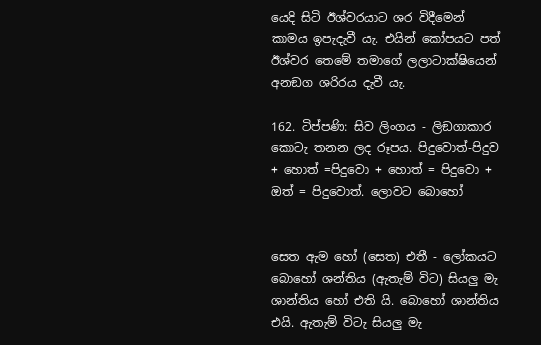යෙදි සිටි ඊශ්වරයාට ශර විදීමෙන් කාමය ඉපැදැවී යැ. එයින් කෝපයට පත් ඊශ්වර තෙමේ තමාගේ ලලාටාක්ෂියෙන් අනඞග ශරිරය දැවී යැ.

162. ටිප්පණි: සිව ලිංගය - ලිඞගාකාර කොටැ තනන ලද රූපය. පිදුවොත්-පිදුව + හොත් =පිදුවො + හොත් = පිදුවො + ඔත් = පිදු‍වොත්. ලොවට බොහෝ


සෙත ඇම හෝ (සෙත) එතී - ලෝකය‍ට බොහෝ ශන්තිය (ඇතැම් විට) සියලු මැ ශාන්තිය හෝ එති යි. බොහෝ ශාන්තිය එයි. ඇතැම් විටැ සියලු මැ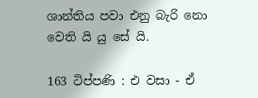ශාන්තිය පවා එනු බැරි නො වෙති යි යු සේ යි.

163 ටිප්පණි : එ වසා - ඒ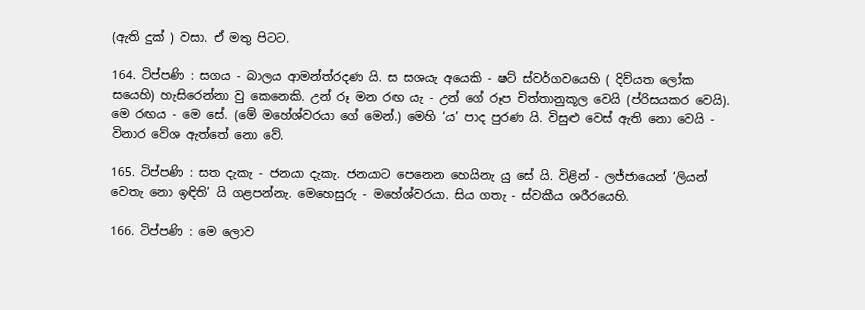(ඇති දුක් ) වසා. ඒ මතු පිටට.

164. ටිප්පණි : සගය - බාලය ආමන්ත්රදණ යි. ස සශයැ අයෙකි - ෂට් ස්වර්ගවයෙහි ( දිව්යත ලෝක සයෙහි) හැසිරෙන්නා වු කෙනෙකි. උන් රූ මන රඟ යැ - උන් ගේ රූප චිත්තානුකූල වෙයි (ප්රිසයකර වෙයි). මෙ රඟය - මෙ සේ. (මේ මහේශ්වරයා ගේ මෙන්.) මෙහි ‘ය’ පාද පුරණ යි. විසුළු වෙස් ඇති නො වෙයි - විනාර වේශ ඇත්තේ නො වේ.

165. ටිප්පණි : සත දැකැ - ජනයා දැකැ. ජනයාට පෙනෙන හෙයිනැ යු සේ යි. විළින් - ලජ්ජායෙන් ‘ලියන් වෙතැ නො ඉඳිති’ යි ගළපන්නැ. මෙහෙසුරු - මහේශ්වරයා. සිය ගතැ - ස්වකීය ශරීරයෙහි.

166. ටිප්පණි : මෙ ලොව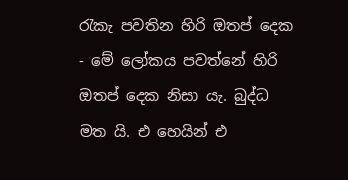රැකැ පවතින හිරි ඔතප් දෙක - මේ ලෝකය පවත්නේ හිරි ඔතප් දෙක නිසා යැ. බුද්ධ මත යි. එ හෙයින් එ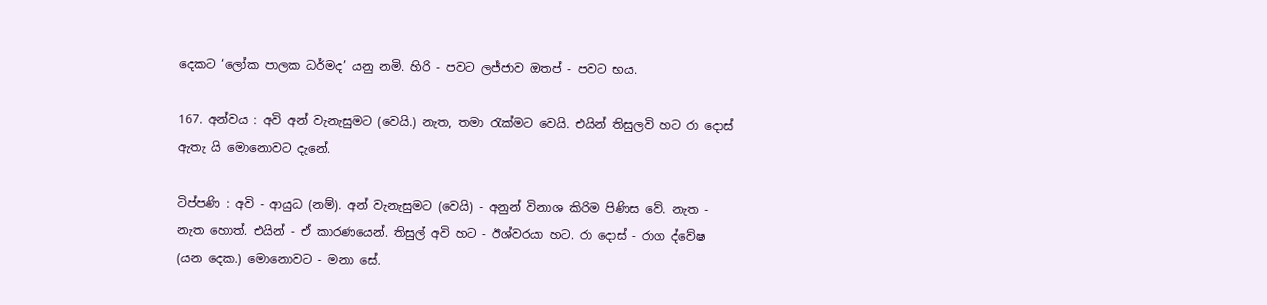දෙකට ‘ලෝක පාලක ධර්මද’ යනු නමි. හිරි - පවට ලජ්ජාව ඔතප් - පවට භය.

167. අන්වය : අවි අන් වැනැසුමට (වෙයි.) නැත, තමා රැක්මට වෙයි. එයින් තිසුලවි හට රා දොස් ඇතැ යි මොනෙ‍ාවට දැනේ.

ටිප්පණි : අවි - ආයුධ (නම්). අන් වැනැසුමට (වෙයි) - අනුන් විනාශ කිරිම පිණිස වේ. නැත - නැත හොත්. එයින් - ඒ කාරණයෙන්. තිසුල් අවි හට - ඊශ්වරයා හට. රා දොස් - රාග ද්වේෂ (යන දෙක.) මොනෙ‍ාවට - මනා සේ.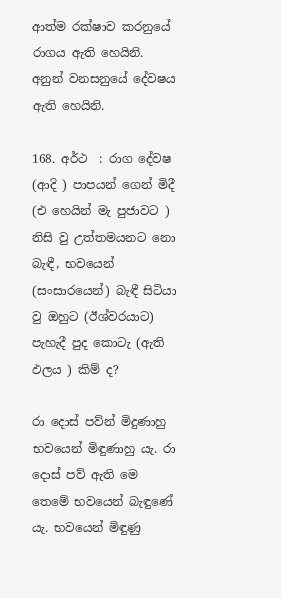ආත්ම රක්ෂාව කරනුයේ රාගය ඇති හෙයිනි. අනුන් වනසනුයේ දේවෂය ඇති හෙයිනි.

168. අර්ථ  : රාග දේවෂ (අ‍ාදි ) පාපයන් ගෙන් මිදී (එ හෙයින් මැ පුජාව‍ට ) නිසි වු උත්තමයනට නො බැඳී, භවයෙන් (සංසාරයෙන්) බැඳී සිටියා වු ඔහුට (ඊශ්වරයාට) පැහැදී පුද කොටැ (ඇති ඵලය ) කිම් ද?

රා දොස් පව්න් මිදුණාහු භවයෙන් මිඳුණාහු යැ. රා දොස් පව් ඇති මෙ තෙමේ භවයෙන් බැඳුණේ යැ. භවයෙන් මිඳුණු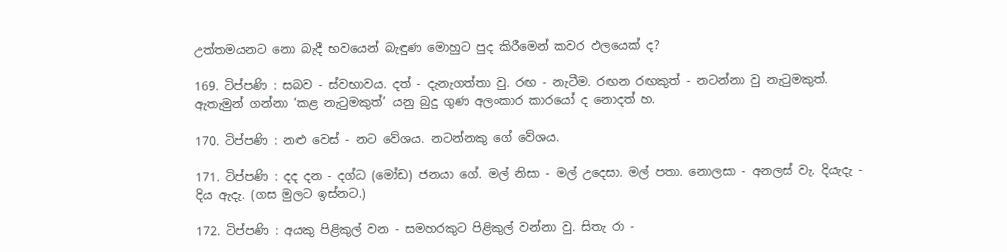උත්තමයනට නො බැදී භවයෙන් බැඳුණ මොහුට පුද කිරීමෙන් කවර ඵලයෙක් ද?

169. ටිප්පණි : සබව - ස්වභ‍ාවය. දත් - දැනැගත්තා වු. රඟ - නැටීම. රඟන රඟකුත් - නටන්නා වු නැටුමකුත්. ඇතැමුන් ගන්නා ‘කළ නැටුමකුත්’ යනු බුදු ගුණ අලංකාර කාරයෝ ද නොදත් හ.

170. ටිප්පණි : නළු වෙස් - නට වේශය. නටන්නකු ගේ වේශය.

171. ටිප්පණි : දද දන - දග්ධ (මෝඩ) ජනයා ගේ. මල් නිසා - මල් උදෙසා. මල් පතා. නොලසා - අනලස් වැ. දියැදැ - දිය ඇදැ. (ගස මුලට ඉස්නට.)

172. ටිප්පණි : අයකු පිළිකුල් වන - සමහරකුට පිළිකුල් වන්නා වු. සිතැ රා -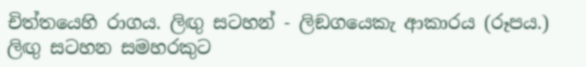චිත්තයෙහි රාගය. ලිඟු සටහන් - ලිඞගයෙකැ ආකාරය (රූපය.) ලිඟු සටහන සමහරකුට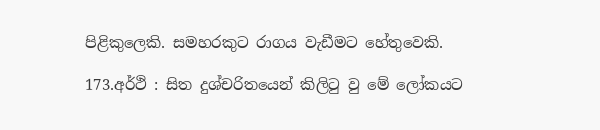පිළිකුලෙකි. සමහරකුට රාගය වැඩීමට හේතුවෙකි.

173.අර්ථි : සිත දුශ්චරිතයෙන් කිලිටු වු මේ ලෝකයට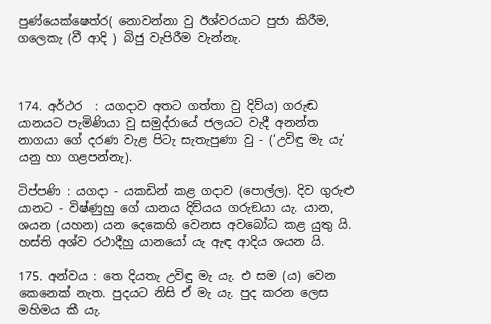පුණ්යෙක්ෂෙත්ර( නොවන්නා වු ඊශ්වරයාට පුජා කිරීම, ගලෙකැ (වී ආදි ) බිජු වැපිරීම වැන්නැ.



174. අර්ථර  : යගදාව අතට ගත්තා වු දිව්ය) ගරුඬ යානයට පැමිණියා වු සමුද්රායේ ජලයට වැදී අනන්ත නාගයා ගේ දරණ වැළ පිටැ සැතැපුණා වු - (‘උවිඳු මැ යැ’ යනු හා ගළපන්නැ).

ටිප්පණි : යගදා - යකඩින් කළ ගදාව (පොල්ල). දිව ගුරුළු යානට - විෂ්ණුහු ගේ යාන‍ය දිව්යය ගරුඞයා යැ. යාන, ශයන (යහන) යන දෙකෙහි වෙනස අවබෝධ කළ යුතු යි. හස්ති අශ්ව රථාදීහු යානයෝ යැ ඇඳ අ‍ාදිය ශයන යි.

175. අන්වය : තෙ දියතැ උවිඳු මැ යැ. එ සම (ය) වෙන කෙනෙක් නැත. පුදයට නිසි ඒ මැ යැ. පුද කරන ලෙස මහිමය කී යැ.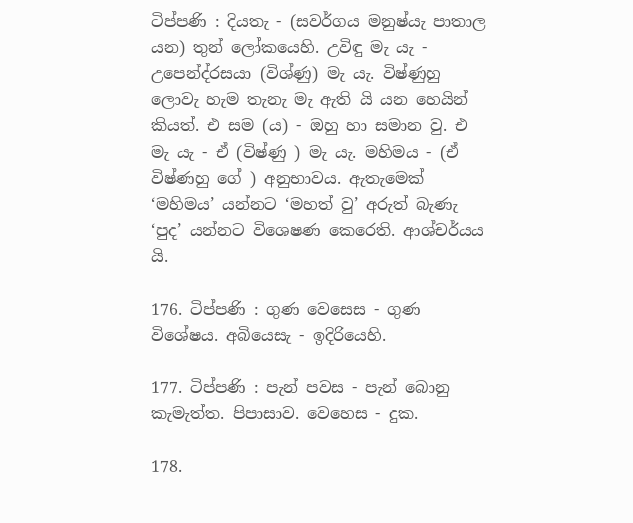ටිප්පණි : දියතැ - (සවර්ගය මනුෂ්යැ පාතාල යන) තුන් ලෝකයෙහි. උවිඳු මැ යැ - උපෙන්ද්රසයා (විශ්ණු) මැ යැ. විෂ්ණුහු ලොවැ හැම තැනැ මැ ඇති යි යන හෙයින් කියත්. එ සම (ය) - ඔහු හා සමාන වු. එ මැ යැ - ඒ (විෂ්ණු ) මැ යැ. මහිමය - (ඒ විෂ්ණහු ගේ ) අනුභාවය. ඇතැමෙක් ‘මහිමය’ යන්නට ‘මහත් වු’ අරුත් බැණැ ‘පුද’ යන්නට විශෙෂණ කෙරෙති. ආශ්චර්යය යි.

176. ටිප්පණි : ගුණ වෙසෙස - ගුණ විශේෂය. අබියෙසැ - ඉදිරියෙහි.

177. ටිප්පණි : පැන් පවස - පැන් බොනු කැමැත්ත. පිපාසාව. වෙහෙස - දුක.

178.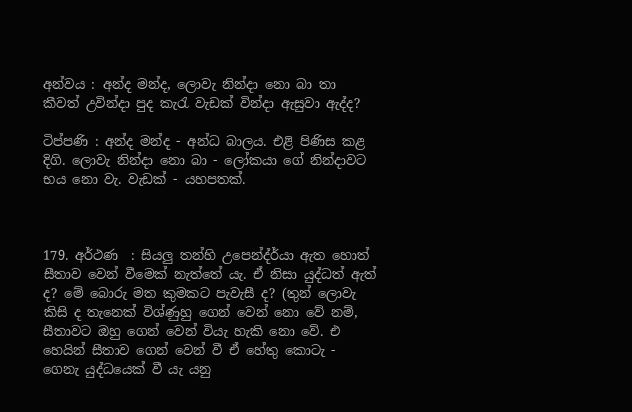අන්වය : අන්ද මන්ද, ලොවැ නින්දා නො බා තා කීවත් උවින්දා පුද කැරැ වැඩක් වින්දා ඇසුවා ඇද්ද?

ටිප්පණි : අන්ද මන්ද - අන්ධ බාලය. එළි පිණිස කළ දිගි. ලොවැ නින්දා නො බා - ලෝකයා ගේ නින්දාවට භය නො වැ. වැඩක් - යහපතක්.



179. අර්ථණ  : සියලු තන්හි උපෙන්ද්ර්යා ඇත හොත් සීතාව වෙන් වීමෙක් නැත්තේ යැ. ඒ නිසා යුද්ධත් ඇත් ද? මේ බොරු මත කුමකට පැවැසී ද? (තුන් ලොවැ කිසි ද තැනෙක් විශ්ණුහු ගෙන් වෙන් නො වේ නම්, සීතාවට ඔහු ගෙන් වෙන් වියැ හැකි නො වේ. එ හෙයින් සීතාව ගෙන් වෙන් වී ඒ හේතු කොටැ - ගෙනැ යුද්ධයෙක් වී යැ යනු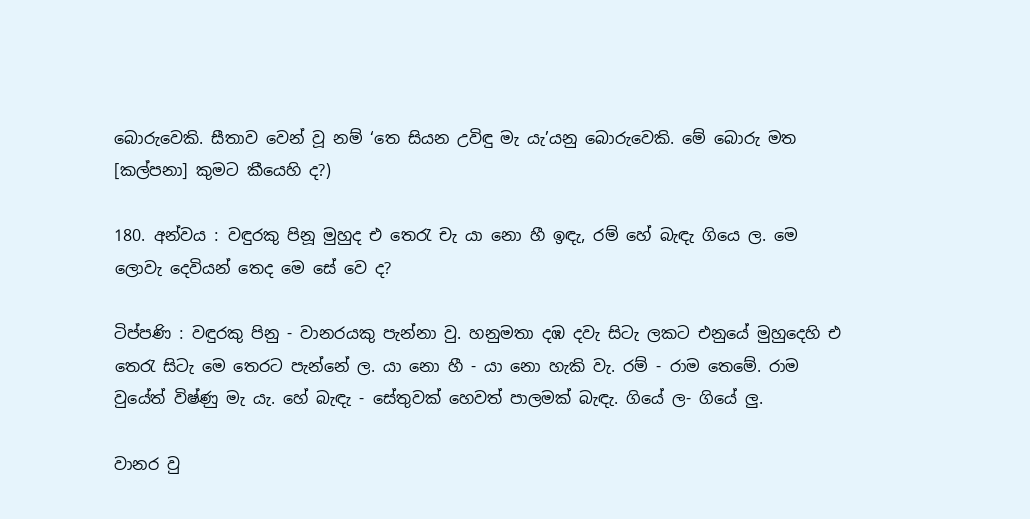බොරුවෙකි. සීතාව වෙන් වූ නම් ‘තෙ සියන උවිඳු මැ යැ’යනු බොරුවෙකි. මේ බෙ‍ාරු මත [කල්පනා] කුමට කීයෙහි ද?)

180. අන්වය : වඳුරකු පිනූ මුහුද එ තෙරැ චැ යා නො හී ඉඳැ, රම් හේ බැඳැ ගියෙ ල. මෙ ලෙ‍ාවැ දෙවියන් තෙද මෙ සේ වෙ ද?

ටිප්පණි : වඳුරකු පිනු - වානරයකු පැන්නා වු. හනුමත‍ා දඹ දවැ සිටැ ලකට එනුයේ මුහුදෙහි එ තෙරැ සිටැ මෙ තෙරට පැන්නේ ල. යා නො හී - යා නො හැකි වැ. රම් - රාම තෙමේ. රාම වුයේත් විෂ්ණු මැ යැ. හේ බැඳැ - සේතුවක් හෙවත් පාලමක් බැඳැ. ගියේ ල- ගියේ ලු.

වානර වු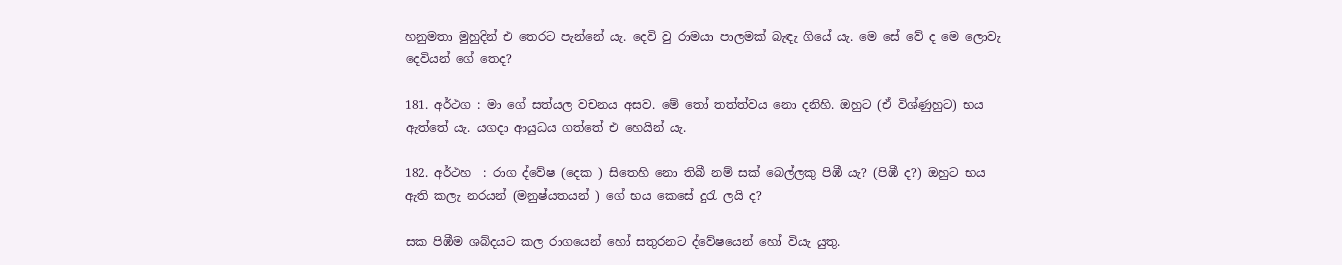හනුමතා මුහුදින් එ තෙරට පැන්නේ යැ. දෙවි වු රාමයා පාලමක් බැඳැ ගියේ යැ. මෙ සේ වේ ද මෙ ලොවැ දෙවියන් ගේ තෙද?

181. අර්ථග : මා ගේ සත්යල වචනය අසව. මේ තෝ තත්ත්ව‍ය නො දනිහි. ඔහුට (ඒ විශ්ණුහු‍ට) භය ඇත්තේ යැ. යගද‍ා ආයුධය ගත්තේ එ හෙයින් යැ.

182. අර්ථහ  : රාග ද්වේෂ (දෙක ) සිතෙහි නො තිබී නම් සක් බෙල්ලකු පිඹී යැ? (පිඹී ද?) ඔහුට භය ඇති කලැ නරයන් (මනුෂ්යතයන් ) ගේ භය කෙසේ දුරැ ලයි ද?

සක පිඹීම ශබ්දයට කල රාගයෙන් හෝ සතුරනට ‍ද්වේෂයෙන් හෝ වියැ යුතු.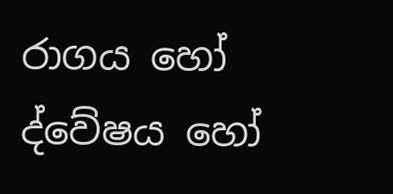රාගය හෝ ද්වේෂය හෝ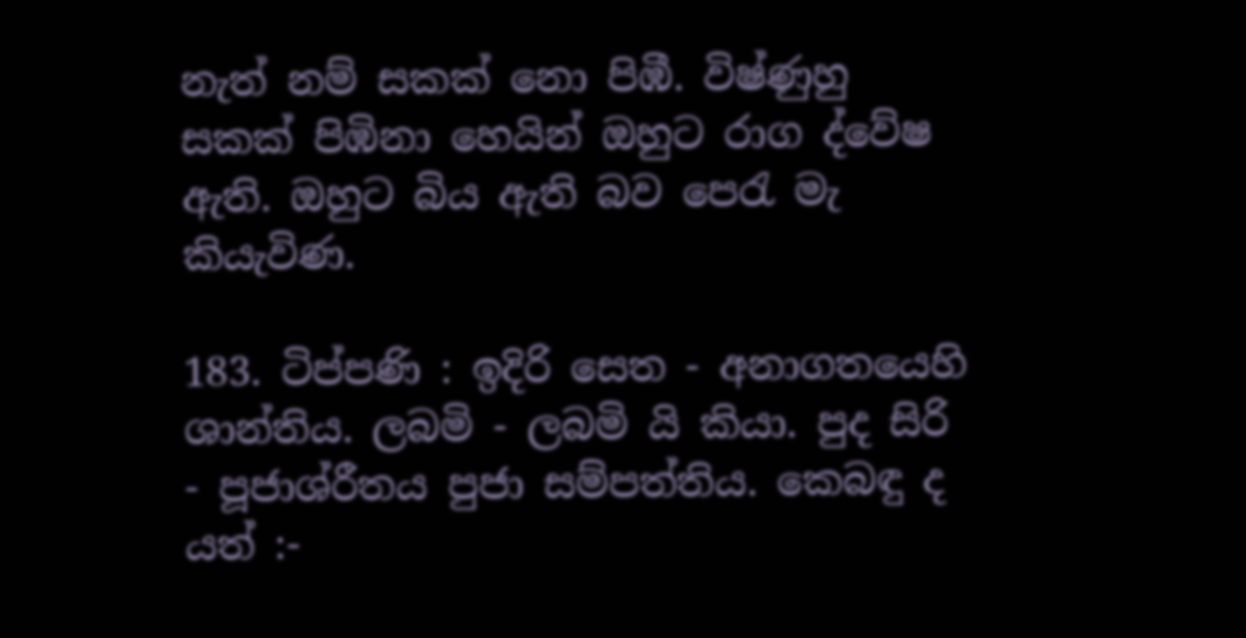නැත් නම් සකක් නෙ‍ා පිඹී. විෂ්ණුහු සකක් පිඹිනා හෙයින් ඔහුට රාග ද්වේෂ ඇති. ඔහුට බිය ඇති බව පෙරැ මැ කියැවිණ.

183. ටිප්පණි : ඉදිරි සෙත - අනාගතයෙහි ශාන්තිය. ලබමි - ලබමි යි කියා. පුද සිරි - පූජාශ්රීතය පුජා සම්පත්තිය. කෙබඳු ද යත් :-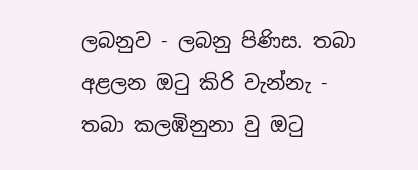ලබනුව - ලබනු පිණිස. තබා අළලන ඔටු කිරි වැන්නැ - තබා කලඹිනුනා වු ඔටු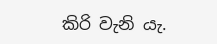කිරි වැනි යැ.